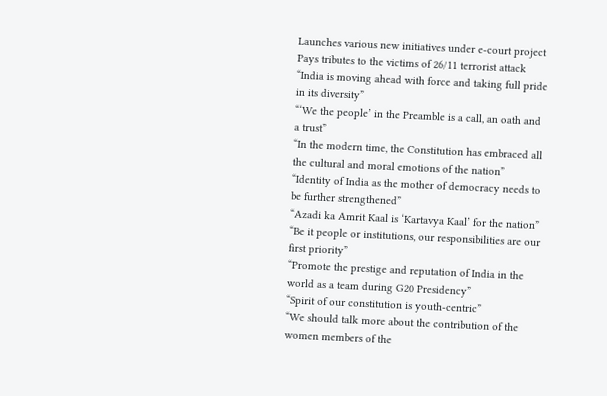Launches various new initiatives under e-court project
Pays tributes to the victims of 26/11 terrorist attack
“India is moving ahead with force and taking full pride in its diversity”
“‘We the people’ in the Preamble is a call, an oath and a trust”
“In the modern time, the Constitution has embraced all the cultural and moral emotions of the nation”
“Identity of India as the mother of democracy needs to be further strengthened”
“Azadi ka Amrit Kaal is ‘Kartavya Kaal’ for the nation”
“Be it people or institutions, our responsibilities are our first priority”
“Promote the prestige and reputation of India in the world as a team during G20 Presidency”
“Spirit of our constitution is youth-centric”
“We should talk more about the contribution of the women members of the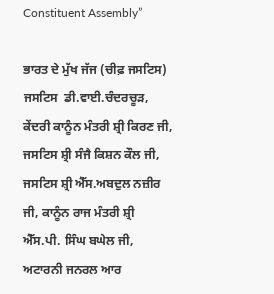Constituent Assembly”

ਭਾਰਤ ਦੇ ਮੁੱਖ ਜੱਜ (ਚੀਫ਼ ਜਸਟਿਸ) ਜਸਟਿਸ  ਡੀ.ਵਾਈ.ਚੰਦਰਚੂੜ, ਕੇਂਦਰੀ ਕਾਨੂੰਨ ਮੰਤਰੀ ਸ਼੍ਰੀ ਕਿਰਣ ਜੀ, ਜਸਟਿਸ ਸ਼੍ਰੀ ਸੰਜੈ ਕਿਸ਼ਨ ਕੌਲ ਜੀ, ਜਸਟਿਸ ਸ਼੍ਰੀ ਐੱਸ.ਅਬਦੁਲ ਨਜ਼ੀਰ ਜੀ, ਕਾਨੂੰਨ ਰਾਜ ਮੰਤਰੀ ਸ਼੍ਰੀ ਐੱਸ.ਪੀ. ਸਿੰਘ ਬਘੇਲ ਜੀ, ਅਟਾਰਨੀ ਜਨਰਲ ਆਰ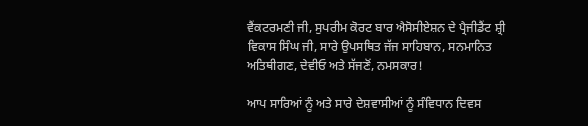ਵੈਂਕਟਰਮਣੀ ਜੀ, ਸੁਪਰੀਮ ਕੋਰਟ ਬਾਰ ਐਸੋਸੀਏਸ਼ਨ ਦੇ ਪ੍ਰੈਜੀਡੈਂਟ ਸ਼੍ਰੀ ਵਿਕਾਸ ਸਿੰਘ ਜੀ, ਸਾਰੇ ਉਪਸਥਿਤ ਜੱਜ ਸਾਹਿਬਾਨ, ਸਨਮਾਨਿਤ ਅਤਿਥੀਗਣ, ਦੇਵੀਓ ਅਤੇ ਸੱਜਣੋਂ, ਨਮਸਕਾਰ!

ਆਪ ਸਾਰਿਆਂ ਨੂੰ ਅਤੇ ਸਾਰੇ ਦੇਸ਼ਵਾਸੀਆਂ ਨੂੰ ਸੰਵਿਧਾਨ ਦਿਵਸ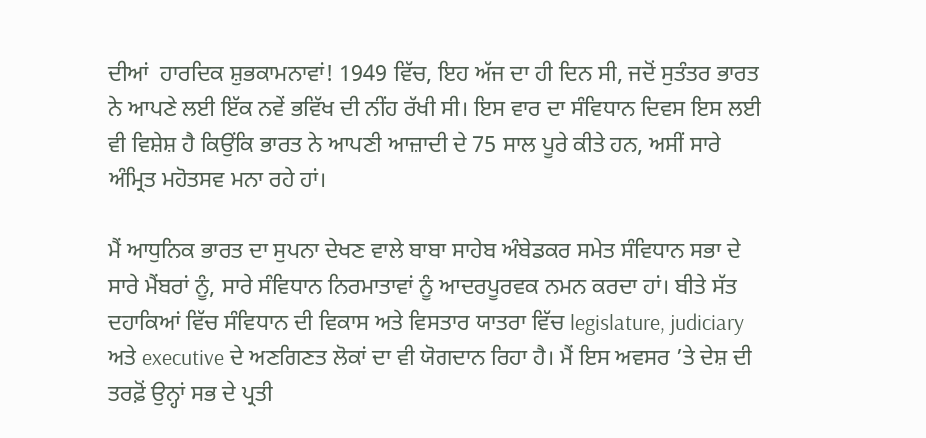ਦੀਆਂ  ਹਾਰਦਿਕ ਸ਼ੁਭਕਾਮਨਾਵਾਂ! 1949 ਵਿੱਚ, ਇਹ ਅੱਜ ਦਾ ਹੀ ਦਿਨ ਸੀ, ਜਦੋਂ ਸੁਤੰਤਰ ਭਾਰਤ ਨੇ ਆਪਣੇ ਲਈ ਇੱਕ ਨਵੇਂ ਭਵਿੱਖ ਦੀ ਨੀਂਹ ਰੱਖੀ ਸੀ। ਇਸ ਵਾਰ ਦਾ ਸੰਵਿਧਾਨ ਦਿਵਸ ਇਸ ਲਈ ਵੀ ਵਿਸ਼ੇਸ਼ ਹੈ ਕਿਉਂਕਿ ਭਾਰਤ ਨੇ ਆਪਣੀ ਆਜ਼ਾਦੀ ਦੇ 75 ਸਾਲ ਪੂਰੇ ਕੀਤੇ ਹਨ, ਅਸੀਂ ਸਾਰੇ ਅੰਮ੍ਰਿਤ ਮਹੋਤਸਵ ਮਨਾ ਰਹੇ ਹਾਂ।

ਮੈਂ ਆਧੁਨਿਕ ਭਾਰਤ ਦਾ ਸੁਪਨਾ ਦੇਖਣ ਵਾਲੇ ਬਾਬਾ ਸਾਹੇਬ ਅੰਬੇਡਕਰ ਸਮੇਤ ਸੰਵਿਧਾਨ ਸਭਾ ਦੇ ਸਾਰੇ ਮੈਂਬਰਾਂ ਨੂੰ, ਸਾਰੇ ਸੰਵਿਧਾਨ ਨਿਰਮਾਤਾਵਾਂ ਨੂੰ ਆਦਰਪੂਰਵਕ ਨਮਨ ਕਰਦਾ ਹਾਂ। ਬੀਤੇ ਸੱਤ ਦਹਾਕਿਆਂ ਵਿੱਚ ਸੰਵਿਧਾਨ ਦੀ ਵਿਕਾਸ ਅਤੇ ਵਿਸਤਾਰ ਯਾਤਰਾ ਵਿੱਚ legislature, judiciary ਅਤੇ executive ਦੇ ਅਣਗਿਣਤ ਲੋਕਾਂ ਦਾ ਵੀ ਯੋਗਦਾਨ ਰਿਹਾ ਹੈ। ਮੈਂ ਇਸ ਅਵਸਰ ’ਤੇ ਦੇਸ਼ ਦੀ ਤਰਫ਼ੋਂ ਉਨ੍ਹਾਂ ਸਭ ਦੇ ਪ੍ਰਤੀ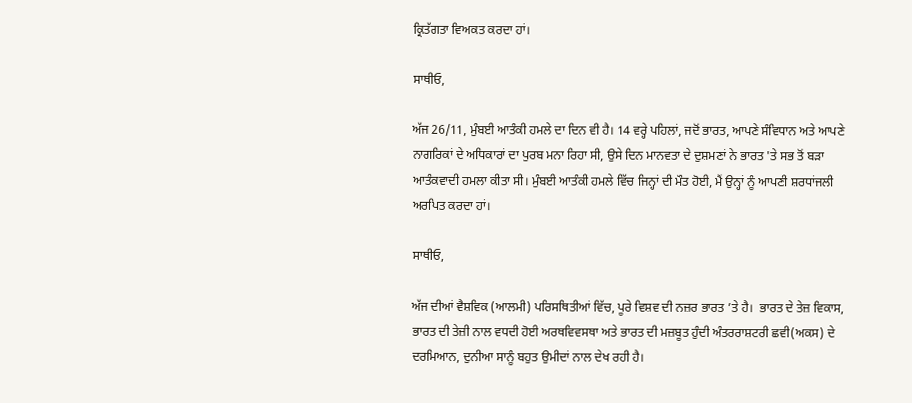ਕ੍ਰਿਤੱਗਤਾ ਵਿਅਕਤ ਕਰਦਾ ਹਾਂ।

ਸਾਥੀਓ,

ਅੱਜ 26/11, ਮੁੰਬਈ ਆਤੰਕੀ ਹਮਲੇ ਦਾ ਦਿਨ ਵੀ ਹੈ। 14 ਵਰ੍ਹੇ ਪਹਿਲਾਂ, ਜਦੋਂ ਭਾਰਤ, ਆਪਣੇ ਸੰਵਿਧਾਨ ਅਤੇ ਆਪਣੇ ਨਾਗਰਿਕਾਂ ਦੇ ਅਧਿਕਾਰਾਂ ਦਾ ਪੁਰਬ ਮਨਾ ਰਿਹਾ ਸੀ, ਉਸੇ ਦਿਨ ਮਾਨਵਤਾ ਦੇ ਦੁਸ਼ਮਣਾਂ ਨੇ ਭਾਰਤ 'ਤੇ ਸਭ ਤੋਂ ਬੜਾ ਆਤੰਕਵਾਦੀ ਹਮਲਾ ਕੀਤਾ ਸੀ। ਮੁੰਬਈ ਆਤੰਕੀ ਹਮਲੇ ਵਿੱਚ ਜਿਨ੍ਹਾਂ ਦੀ ਮੌਤ ਹੋਈ, ਮੈਂ ਉਨ੍ਹਾਂ ਨੂੰ ਆਪਣੀ ਸ਼ਰਧਾਂਜਲੀ ਅਰਪਿਤ ਕਰਦਾ ਹਾਂ।

ਸਾਥੀਓ,

ਅੱਜ ਦੀਆਂ ਵੈਸ਼ਵਿਕ (ਆਲਮੀ) ਪਰਿਸਥਿਤੀਆਂ ਵਿੱਚ, ਪੂਰੇ ਵਿਸ਼ਵ ਦੀ ਨਜ਼ਰ ਭਾਰਤ ’ਤੇ ਹੈ।  ਭਾਰਤ ਦੇ ਤੇਜ਼ ਵਿਕਾਸ, ਭਾਰਤ ਦੀ ਤੇਜ਼ੀ ਨਾਲ ਵਧਦੀ ਹੋਈ ਅਰਥਵਿਵਸਥਾ ਅਤੇ ਭਾਰਤ ਦੀ ਮਜ਼ਬੂਤ ਹੁੰਦੀ ਅੰਤਰਰਾਸ਼ਟਰੀ ਛਵੀ(ਅਕਸ) ਦੇ ਦਰਮਿਆਨ, ਦੁਨੀਆ ਸਾਨੂੰ ਬਹੁਤ ਉਮੀਦਾਂ ਨਾਲ ਦੇਖ ਰਹੀ ਹੈ।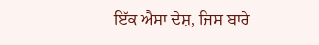ਇੱਕ ਐਸਾ ਦੇਸ਼, ਜਿਸ ਬਾਰੇ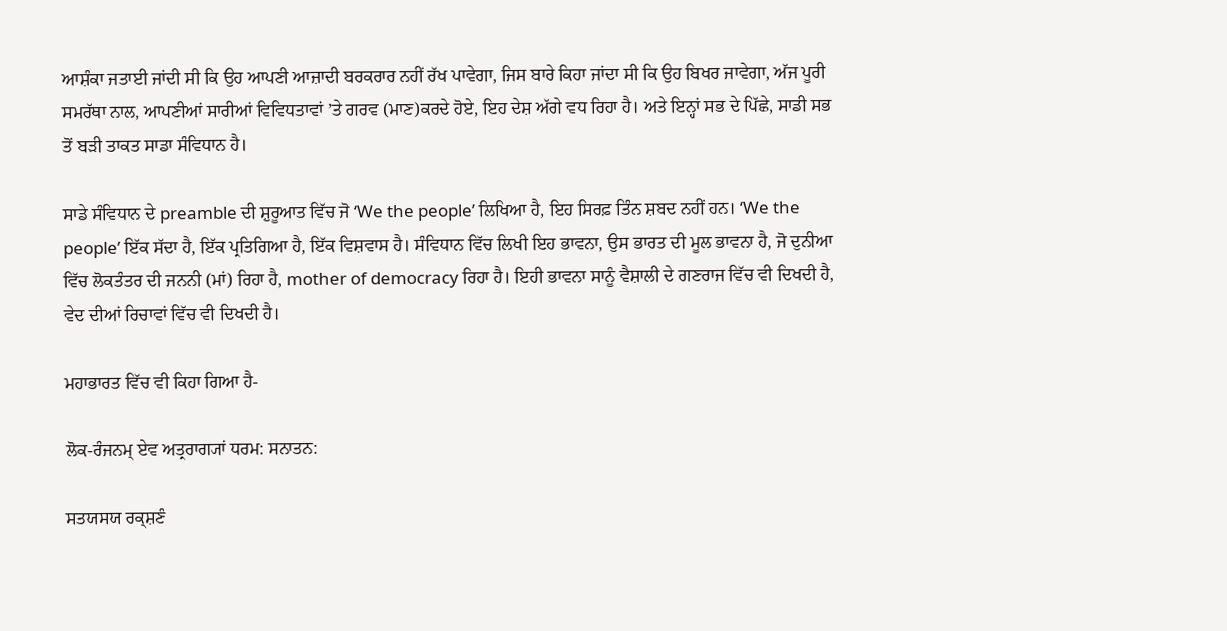ਆਸ਼ੰਕਾ ਜਤਾਈ ਜਾਂਦੀ ਸੀ ਕਿ ਉਹ ਆਪਣੀ ਆਜ਼ਾਦੀ ਬਰਕਰਾਰ ਨਹੀਂ ਰੱਖ ਪਾਵੇਗਾ, ਜਿਸ ਬਾਰੇ ਕਿਹਾ ਜਾਂਦਾ ਸੀ ਕਿ ਉਹ ਬਿਖਰ ਜਾਵੇਗਾ, ਅੱਜ ਪੂਰੀ ਸਮਰੱਥਾ ਨਾਲ, ਆਪਣੀਆਂ ਸਾਰੀਆਂ ਵਿਵਿਧਤਾਵਾਂ ’ਤੇ ਗਰਵ (ਮਾਣ)ਕਰਦੇ ਹੋਏ, ਇਹ ਦੇਸ਼ ਅੱਗੇ ਵਧ ਰਿਹਾ ਹੈ। ਅਤੇ ਇਨ੍ਹਾਂ ਸਭ ਦੇ ਪਿੱਛੇ, ਸਾਡੀ ਸਭ ਤੋਂ ਬੜੀ ਤਾਕਤ ਸਾਡਾ ਸੰਵਿਧਾਨ ਹੈ।

ਸਾਡੇ ਸੰਵਿਧਾਨ ਦੇ preamble ਦੀ ਸ਼ੁਰੂਆਤ ਵਿੱਚ ਜੋ ‘We the people’ ਲਿਖਿਆ ਹੈ, ਇਹ ਸਿਰਫ਼ ਤਿੰਨ ਸ਼ਬਦ ਨਹੀਂ ਹਨ। ‘We the people’ ਇੱਕ ਸੱਦਾ ਹੈ, ਇੱਕ ਪ੍ਰਤਿਗਿਆ ਹੈ, ਇੱਕ ਵਿਸ਼ਵਾਸ ਹੈ। ਸੰਵਿਧਾਨ ਵਿੱਚ ਲਿਖੀ ਇਹ ਭਾਵਨਾ, ਉਸ ਭਾਰਤ ਦੀ ਮੂਲ ਭਾਵਨਾ ਹੈ, ਜੋ ਦੁਨੀਆ ਵਿੱਚ ਲੋਕਤੰਤਰ ਦੀ ਜਨਨੀ (ਮਾਂ) ਰਿਹਾ ਹੈ, mother of democracy ਰਿਹਾ ਹੈ। ਇਹੀ ਭਾਵਨਾ ਸਾਨੂੰ ਵੈਸ਼ਾਲੀ ਦੇ ਗਣਰਾਜ ਵਿੱਚ ਵੀ ਦਿਖਦੀ ਹੈ, ਵੇਦ ਦੀਆਂ ਰਿਚਾਵਾਂ ਵਿੱਚ ਵੀ ਦਿਖਦੀ ਹੈ।

ਮਹਾਭਾਰਤ ਵਿੱਚ ਵੀ ਕਿਹਾ ਗਿਆ ਹੈ-

ਲੋਕ-ਰੰਜਨਮ੍ ਏਵ ਅਤ੍ਰਰਾਗ੍ਯਾਂ ਧਰਮ: ਸਨਾਤਨ:

ਸਤਯਸਯ ਰਕ੍ਸ਼ਣੰ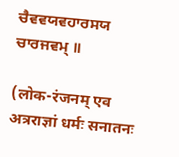ਚੈਵਵਯਵਹਾਰਸਯ ਚਾਰਜਵਮ੍ ॥

(लोक-रंजनम् एव अत्रराज्ञां धर्मः सनातनः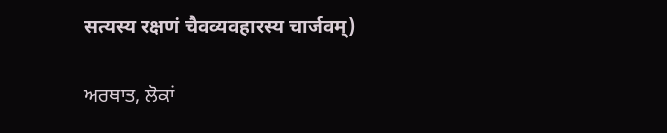सत्यस्य रक्षणं चैवव्यवहारस्य चार्जवम्)

ਅਰਥਾਤ, ਲੋਕਾਂ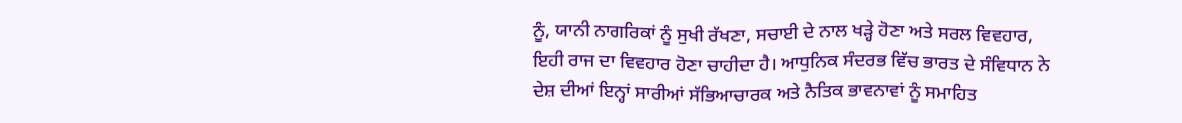ਨੂੰ, ਯਾਨੀ ਨਾਗਰਿਕਾਂ ਨੂੰ ਸੁਖੀ ਰੱਖਣਾ, ਸਚਾਈ ਦੇ ਨਾਲ ਖੜ੍ਹੇ ਹੋਣਾ ਅਤੇ ਸਰਲ ਵਿਵਹਾਰ, ਇਹੀ ਰਾਜ ਦਾ ਵਿਵਹਾਰ ਹੋਣਾ ਚਾਹੀਦਾ ਹੈ। ਆਧੁਨਿਕ ਸੰਦਰਭ ਵਿੱਚ ਭਾਰਤ ਦੇ ਸੰਵਿਧਾਨ ਨੇ ਦੇਸ਼ ਦੀਆਂ ਇਨ੍ਹਾਂ ਸਾਰੀਆਂ ਸੱਭਿਆਚਾਰਕ ਅਤੇ ਨੈਤਿਕ ਭਾਵਨਾਵਾਂ ਨੂੰ ਸਮਾਹਿਤ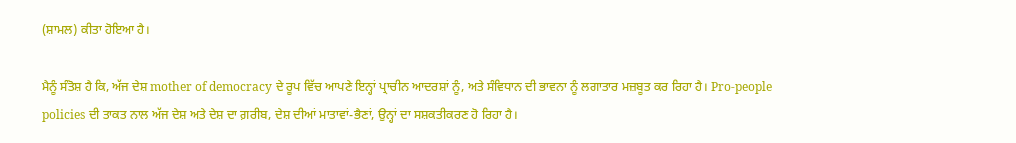(ਸ਼ਾਮਲ) ਕੀਤਾ ਹੋਇਆ ਹੈ।

ਮੈਨੂੰ ਸੰਤੋਸ਼ ਹੈ ਕਿ, ਅੱਜ ਦੇਸ਼ mother of democracy ਦੇ ਰੂਪ ਵਿੱਚ ਆਪਣੇ ਇਨ੍ਹਾਂ ਪ੍ਰਾਚੀਨ ਆਦਰਸ਼ਾਂ ਨੂੰ, ਅਤੇ ਸੰਵਿਧਾਨ ਦੀ ਭਾਵਨਾ ਨੂੰ ਲਗਾਤਾਰ ਮਜ਼ਬੂਤ ਕਰ ਰਿਹਾ ਹੈ। Pro-people policies ਦੀ ਤਾਕਤ ਨਾਲ ਅੱਜ ਦੇਸ਼ ਅਤੇ ਦੇਸ਼ ਦਾ ਗ਼ਰੀਬ, ਦੇਸ਼ ਦੀਆਂ ਮਾਤਾਵਾਂ-ਭੈਣਾਂ, ਉਨ੍ਹਾਂ ਦਾ ਸਸ਼ਕਤੀਕਰਣ ਹੋ ਰਿਹਾ ਹੈ।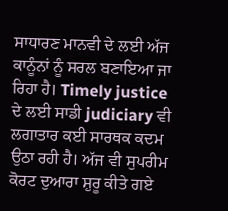ਸਾਧਾਰਣ ਮਾਨਵੀ ਦੇ ਲਈ ਅੱਜ ਕਾਨੂੰਨਾਂ ਨੂੰ ਸਰਲ ਬਣਾਇਆ ਜਾ ਰਿਹਾ ਹੈ। Timely justice ਦੇ ਲਈ ਸਾਡੀ judiciary ਵੀ ਲਗਾਤਾਰ ਕਈ ਸਾਰਥਕ ਕਦਮ ਉਠਾ ਰਹੀ ਹੈ। ਅੱਜ ਵੀ ਸੁਪਰੀਮ ਕੋਰਟ ਦੁਆਰਾ ਸ਼ੁਰੂ ਕੀਤੇ ਗਏ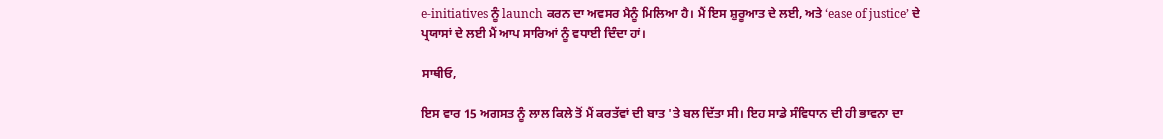e-initiatives ਨੂੰ launch ਕਰਨ ਦਾ ਅਵਸਰ ਮੈਨੂੰ ਮਿਲਿਆ ਹੈ। ਮੈਂ ਇਸ ਸ਼ੁਰੂਆਤ ਦੇ ਲਈ, ਅਤੇ ‘ease of justice’ ਦੇ ਪ੍ਰਯਾਸਾਂ ਦੇ ਲਈ ਮੈਂ ਆਪ ਸਾਰਿਆਂ ਨੂੰ ਵਧਾਈ ਦਿੰਦਾ ਹਾਂ।

ਸਾਥੀਓ,

ਇਸ ਵਾਰ 15 ਅਗਸਤ ਨੂੰ ਲਾਲ ਕਿਲੇ ਤੋਂ ਮੈਂ ਕਰਤੱਵਾਂ ਦੀ ਬਾਤ 'ਤੇ ਬਲ ਦਿੱਤਾ ਸੀ। ਇਹ ਸਾਡੇ ਸੰਵਿਧਾਨ ਦੀ ਹੀ ਭਾਵਨਾ ਦਾ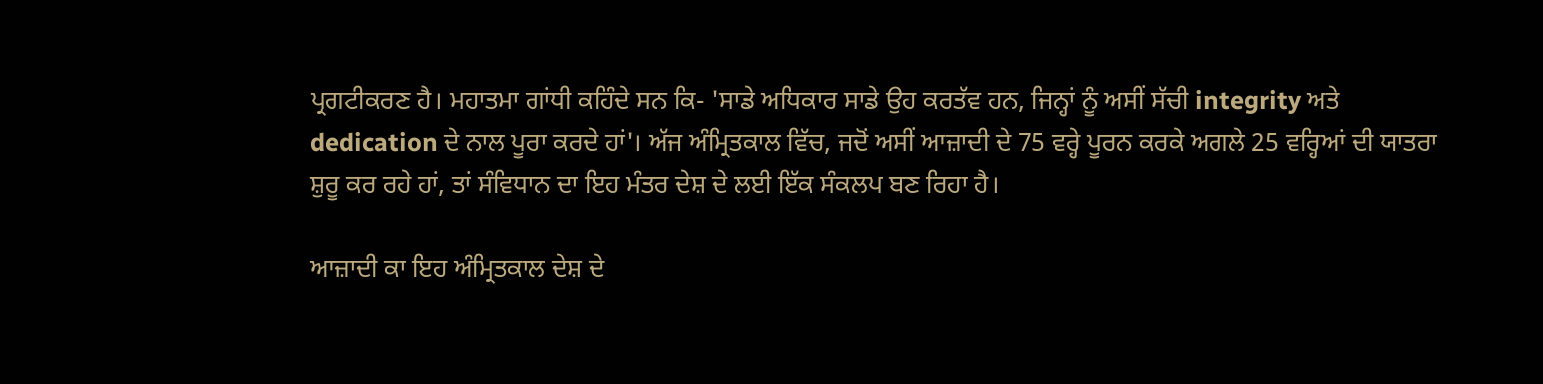ਪ੍ਰਗਟੀਕਰਣ ਹੈ। ਮਹਾਤਮਾ ਗਾਂਧੀ ਕਹਿੰਦੇ ਸਨ ਕਿ- 'ਸਾਡੇ ਅਧਿਕਾਰ ਸਾਡੇ ਉਹ ਕਰਤੱਵ ਹਨ, ਜਿਨ੍ਹਾਂ ਨੂੰ ਅਸੀਂ ਸੱਚੀ integrity ਅਤੇ dedication ਦੇ ਨਾਲ ਪੂਰਾ ਕਰਦੇ ਹਾਂ'। ਅੱਜ ਅੰਮ੍ਰਿਤਕਾਲ ਵਿੱਚ, ਜਦੋਂ ਅਸੀਂ ਆਜ਼ਾਦੀ ਦੇ 75 ਵਰ੍ਹੇ ਪੂਰਨ ਕਰਕੇ ਅਗਲੇ 25 ਵਰ੍ਹਿਆਂ ਦੀ ਯਾਤਰਾ ਸ਼ੁਰੂ ਕਰ ਰਹੇ ਹਾਂ, ਤਾਂ ਸੰਵਿਧਾਨ ਦਾ ਇਹ ਮੰਤਰ ਦੇਸ਼ ਦੇ ਲਈ ਇੱਕ ਸੰਕਲਪ ਬਣ ਰਿਹਾ ਹੈ।

ਆਜ਼ਾਦੀ ਕਾ ਇਹ ਅੰਮ੍ਰਿਤਕਾਲ ਦੇਸ਼ ਦੇ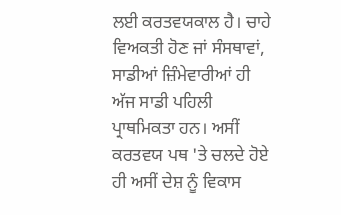ਲਈ ਕਰਤਵਯਕਾਲ ਹੈ। ਚਾਹੇ ਵਿਅਕਤੀ ਹੋਣ ਜਾਂ ਸੰਸਥਾਵਾਂ, ਸਾਡੀਆਂ ਜ਼ਿੰਮੇਵਾਰੀਆਂ ਹੀ ਅੱਜ ਸਾਡੀ ਪਹਿਲੀ ਪ੍ਰਾਥਮਿਕਤਾ ਹਨ। ਅਸੀਂ ਕਰਤਵਯ ਪਥ 'ਤੇ ਚਲਦੇ ਹੋਏ ਹੀ ਅਸੀਂ ਦੇਸ਼ ਨੂੰ ਵਿਕਾਸ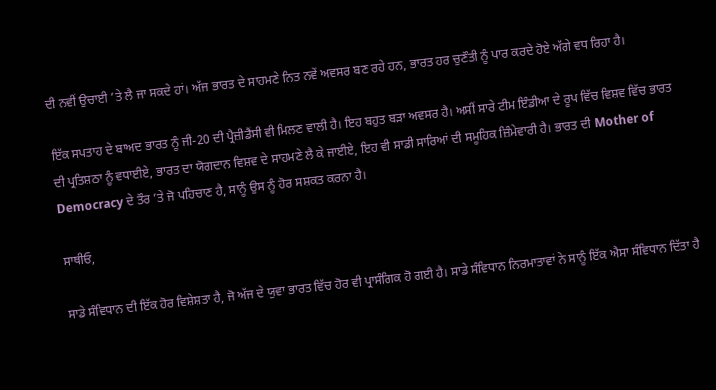ਦੀ ਨਵੀਂ ਉਚਾਈ ’ਤੇ ਲੈ ਜਾ ਸਕਦੇ ਹਾਂ। ਅੱਜ ਭਾਰਤ ਦੇ ਸਾਹਮਣੇ ਨਿਤ ਨਵੇਂ ਅਵਸਰ ਬਣ ਰਹੇ ਹਨ, ਭਾਰਤ ਹਰ ਚੁਣੌਤੀ ਨੂੰ ਪਾਰ ਕਰਦੇ ਹੋਏ ਅੱਗੇ ਵਧ ਰਿਹਾ ਹੈ।

ਇੱਕ ਸਪਤਾਹ ਦੇ ਬਾਅਦ ਭਾਰਤ ਨੂੰ ਜੀ-20 ਦੀ ਪ੍ਰੈਜ਼ੀਡੈਂਸੀ ਵੀ ਮਿਲਣ ਵਾਲੀ ਹੈ। ਇਹ ਬਹੁਤ ਬੜਾ ਅਵਸਰ ਹੈ। ਅਸੀਂ ਸਾਰੇ ਟੀਮ ਇੰਡੀਆ ਦੇ ਰੂਪ ਵਿੱਚ ਵਿਸ਼ਵ ਵਿੱਚ ਭਾਰਤ ਦੀ ਪ੍ਰਤਿਸ਼ਠਾ ਨੂੰ ਵਧਾਈਏ, ਭਾਰਤ ਦਾ ਯੋਗਦਾਨ ਵਿਸ਼ਵ ਦੇ ਸਾਹਮਣੇ ਲੈ ਕੇ ਜਾਈਏ, ਇਹ ਵੀ ਸਾਡੀ ਸਾਰਿਆਂ ਦੀ ਸਮੂਹਿਕ ਜ਼ਿੰਮੇਵਾਰੀ ਹੈ। ਭਾਰਤ ਦੀ Mother of Democracy ਦੇ ਤੌਰ ’ਤੇ ਜੋ ਪਹਿਚਾਣ ਹੈ, ਸਾਨੂੰ ਉਸ ਨੂੰ ਹੋਰ ਸਸ਼ਕਤ ਕਰਨਾ ਹੈ।

ਸਾਥੀਓ,

ਸਾਡੇ ਸੰਵਿਧਾਨ ਦੀ ਇੱਕ ਹੋਰ ਵਿਸ਼ੇਸ਼ਤਾ ਹੈ, ਜੋ ਅੱਜ ਦੇ ਯੁਵਾ ਭਾਰਤ ਵਿੱਚ ਹੋਰ ਵੀ ਪ੍ਰਾਸੰਗਿਕ ਹੋ ਗਈ ਹੈ। ਸਾਡੇ ਸੰਵਿਧਾਨ ਨਿਰਮਾਤਾਵਾਂ ਨੇ ਸਾਨੂੰ ਇੱਕ ਐਸਾ ਸੰਵਿਧਾਨ ਦਿੱਤਾ ਹੈ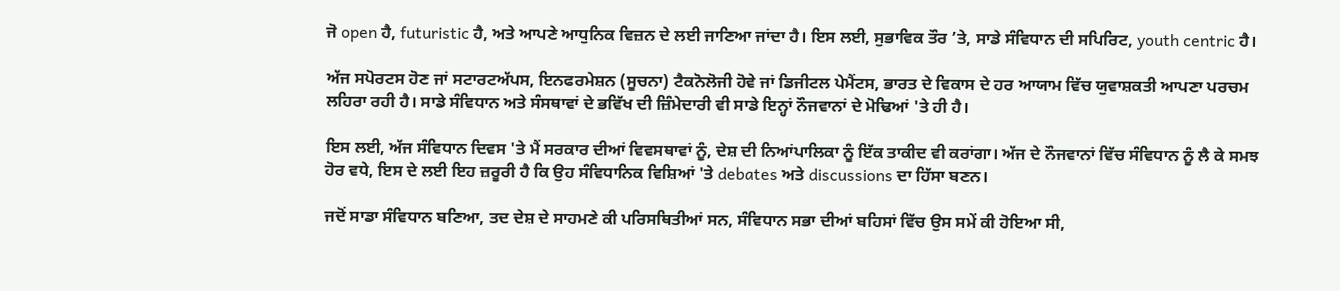ਜੋ open ਹੈ, futuristic ਹੈ, ਅਤੇ ਆਪਣੇ ਆਧੁਨਿਕ ਵਿਜ਼ਨ ਦੇ ਲਈ ਜਾਣਿਆ ਜਾਂਦਾ ਹੈ। ਇਸ ਲਈ, ਸੁਭਾਵਿਕ ਤੌਰ ’ਤੇ, ਸਾਡੇ ਸੰਵਿਧਾਨ ਦੀ ਸਪਿਰਿਟ, youth centric ਹੈ।

ਅੱਜ ਸਪੋਰਟਸ ਹੋਣ ਜਾਂ ਸਟਾਰਟਅੱਪਸ, ਇਨਫਰਮੇਸ਼ਨ (ਸੂਚਨਾ) ਟੈਕਨੋਲੋਜੀ ਹੋਵੇ ਜਾਂ ਡਿਜੀਟਲ ਪੇਮੈਂਟਸ, ਭਾਰਤ ਦੇ ਵਿਕਾਸ ਦੇ ਹਰ ਆਯਾਮ ਵਿੱਚ ਯੁਵਾਸ਼ਕਤੀ ਆਪਣਾ ਪਰਚਮ ਲਹਿਰਾ ਰਹੀ ਹੈ। ਸਾਡੇ ਸੰਵਿਧਾਨ ਅਤੇ ਸੰਸਥਾਵਾਂ ਦੇ ਭਵਿੱਖ ਦੀ ਜ਼ਿੰਮੇਦਾਰੀ ਵੀ ਸਾਡੇ ਇਨ੍ਹਾਂ ਨੌਜਵਾਨਾਂ ਦੇ ਮੋਢਿਆਂ 'ਤੇ ਹੀ ਹੈ।

ਇਸ ਲਈ, ਅੱਜ ਸੰਵਿਧਾਨ ਦਿਵਸ 'ਤੇ ਮੈਂ ਸਰਕਾਰ ਦੀਆਂ ਵਿਵਸਥਾਵਾਂ ਨੂੰ, ਦੇਸ਼ ਦੀ ਨਿਆਂਪਾਲਿਕਾ ਨੂੰ ਇੱਕ ਤਾਕੀਦ ਵੀ ਕਰਾਂਗਾ। ਅੱਜ ਦੇ ਨੌਜਵਾਨਾਂ ਵਿੱਚ ਸੰਵਿਧਾਨ ਨੂੰ ਲੈ ਕੇ ਸਮਝ ਹੋਰ ਵਧੇ, ਇਸ ਦੇ ਲਈ ਇਹ ਜ਼ਰੂਰੀ ਹੈ ਕਿ ਉਹ ਸੰਵਿਧਾਨਿਕ ਵਿਸ਼ਿਆਂ 'ਤੇ debates ਅਤੇ discussions ਦਾ ਹਿੱਸਾ ਬਣਨ।

ਜਦੋਂ ਸਾਡਾ ਸੰਵਿਧਾਨ ਬਣਿਆ, ਤਦ ਦੇਸ਼ ਦੇ ਸਾਹਮਣੇ ਕੀ ਪਰਿਸਥਿਤੀਆਂ ਸਨ, ਸੰਵਿਧਾਨ ਸਭਾ ਦੀਆਂ ਬਹਿਸਾਂ ਵਿੱਚ ਉਸ ਸਮੇਂ ਕੀ ਹੋਇਆ ਸੀ,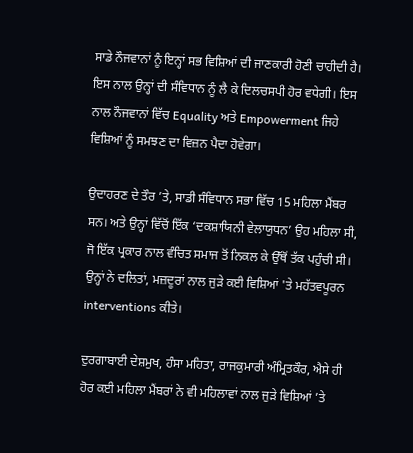ਸਾਡੇ ਨੌਜਵਾਨਾਂ ਨੂੰ ਇਨ੍ਹਾਂ ਸਭ ਵਿਸ਼ਿਆਂ ਦੀ ਜਾਣਕਾਰੀ ਹੋਣੀ ਚਾਹੀਦੀ ਹੈ। ਇਸ ਨਾਲ ਉਨ੍ਹਾਂ ਦੀ ਸੰਵਿਧਾਨ ਨੂੰ ਲੈ ਕੇ ਦਿਲਚਸਪੀ ਹੋਰ ਵਧੇਗੀ। ਇਸ ਨਾਲ ਨੌਜਵਾਨਾਂ ਵਿੱਚ Equality ਅਤੇ Empowerment ਜਿਹੇ ਵਿਸ਼ਿਆਂ ਨੂੰ ਸਮਝਣ ਦਾ ਵਿਜ਼ਨ ਪੈਦਾ ਹੋਵੇਗਾ।

ਉਦਾਹਰਣ ਦੇ ਤੌਰ ’ਤੇ, ਸਾਡੀ ਸੰਵਿਧਾਨ ਸਭਾ ਵਿੱਚ 15 ਮਹਿਲਾ ਮੈਂਬਰ ਸਨ। ਅਤੇ ਉਨ੍ਹਾਂ ਵਿੱਚੋਂ ਇੱਕ ‘ਦਕਸ਼ਾਯਿਨੀ ਵੇਲਾਯੁਧਨ’ ਉਹ ਮਹਿਲਾ ਸੀ, ਜੋ ਇੱਕ ਪ੍ਰਕਾਰ ਨਾਲ ਵੰਚਿਤ ਸਮਾਜ ਤੋਂ ਨਿਕਲ ਕੇ ਉੱਥੋਂ ਤੱਕ ਪਹੁੰਚੀ ਸੀ। ਉਨ੍ਹਾਂ ਨੇ ਦਲਿਤਾਂ, ਮਜ਼ਦੂਰਾਂ ਨਾਲ ਜੁੜੇ ਕਈ ਵਿਸ਼ਿਆਂ 'ਤੇ ਮਹੱਤਵਪੂਰਨ interventions ਕੀਤੇ।

ਦੁਰਗਾਬਾਈ ਦੇਸ਼ਮੁਖ, ਹੰਸਾ ਮਹਿਤਾ, ਰਾਜਕੁਮਾਰੀ ਅੰਮ੍ਰਿਤਕੌਰ, ਐਸੇ ਹੀ ਹੋਰ ਕਈ ਮਹਿਲਾ ਮੈਂਬਰਾਂ ਨੇ ਵੀ ਮਹਿਲਾਵਾਂ ਨਾਲ ਜੁੜੇ ਵਿਸ਼ਿਆਂ ’ਤੇ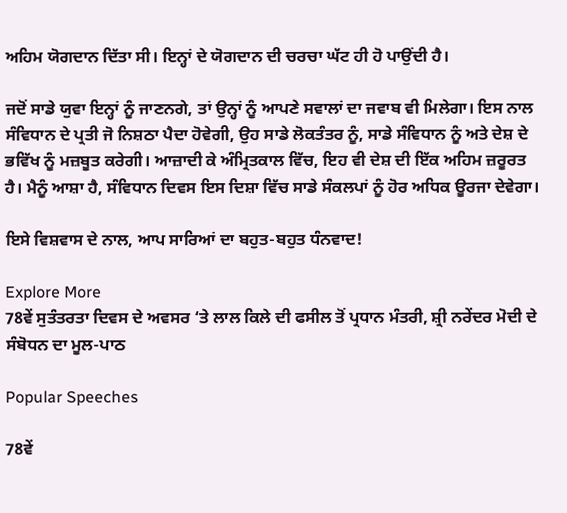ਅਹਿਮ ਯੋਗਦਾਨ ਦਿੱਤਾ ਸੀ। ਇਨ੍ਹਾਂ ਦੇ ਯੋਗਦਾਨ ਦੀ ਚਰਚਾ ਘੱਟ ਹੀ ਹੋ ਪਾਉਂਦੀ ਹੈ।

ਜਦੋਂ ਸਾਡੇ ਯੁਵਾ ਇਨ੍ਹਾਂ ਨੂੰ ਜਾਣਨਗੇ, ਤਾਂ ਉਨ੍ਹਾਂ ਨੂੰ ਆਪਣੇ ਸਵਾਲਾਂ ਦਾ ਜਵਾਬ ਵੀ ਮਿਲੇਗਾ। ਇਸ ਨਾਲ ਸੰਵਿਧਾਨ ਦੇ ਪ੍ਰਤੀ ਜੋ ਨਿਸ਼ਠਾ ਪੈਦਾ ਹੋਵੇਗੀ, ਉਹ ਸਾਡੇ ਲੋਕਤੰਤਰ ਨੂੰ, ਸਾਡੇ ਸੰਵਿਧਾਨ ਨੂੰ ਅਤੇ ਦੇਸ਼ ਦੇ ਭਵਿੱਖ ਨੂੰ ਮਜ਼ਬੂਤ ਕਰੇਗੀ। ਆਜ਼ਾਦੀ ਕੇ ਅੰਮ੍ਰਿਤਕਾਲ ਵਿੱਚ, ਇਹ ਵੀ ਦੇਸ਼ ਦੀ ਇੱਕ ਅਹਿਮ ਜ਼ਰੂਰਤ ਹੈ। ਮੈਨੂੰ ਆਸ਼ਾ ਹੈ, ਸੰਵਿਧਾਨ ਦਿਵਸ ਇਸ ਦਿਸ਼ਾ ਵਿੱਚ ਸਾਡੇ ਸੰਕਲਪਾਂ ਨੂੰ ਹੋਰ ਅਧਿਕ ਊਰਜਾ ਦੇਵੇਗਾ।

ਇਸੇ ਵਿਸ਼ਵਾਸ ਦੇ ਨਾਲ, ਆਪ ਸਾਰਿਆਂ ਦਾ ਬਹੁਤ-ਬਹੁਤ ਧੰਨਵਾਦ!

Explore More
78ਵੇਂ ਸੁਤੰਤਰਤਾ ਦਿਵਸ ਦੇ ਅਵਸਰ ‘ਤੇ ਲਾਲ ਕਿਲੇ ਦੀ ਫਸੀਲ ਤੋਂ ਪ੍ਰਧਾਨ ਮੰਤਰੀ, ਸ਼੍ਰੀ ਨਰੇਂਦਰ ਮੋਦੀ ਦੇ ਸੰਬੋਧਨ ਦਾ ਮੂਲ-ਪਾਠ

Popular Speeches

78ਵੇਂ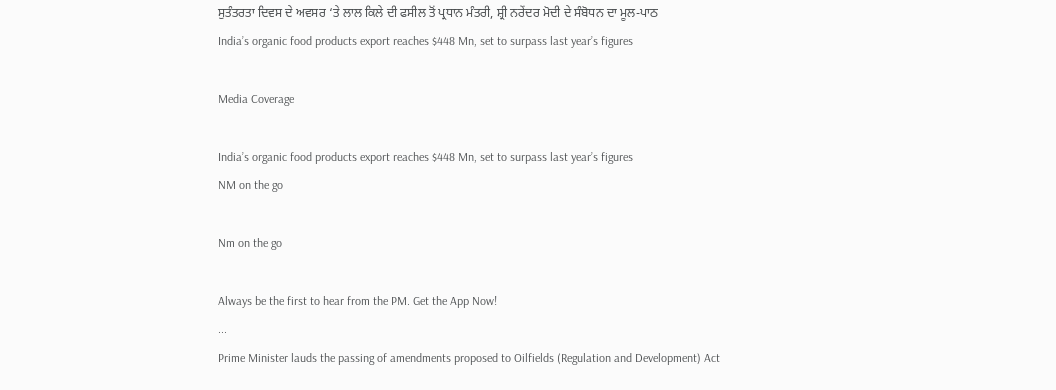ਸੁਤੰਤਰਤਾ ਦਿਵਸ ਦੇ ਅਵਸਰ ‘ਤੇ ਲਾਲ ਕਿਲੇ ਦੀ ਫਸੀਲ ਤੋਂ ਪ੍ਰਧਾਨ ਮੰਤਰੀ, ਸ਼੍ਰੀ ਨਰੇਂਦਰ ਮੋਦੀ ਦੇ ਸੰਬੋਧਨ ਦਾ ਮੂਲ-ਪਾਠ
India’s organic food products export reaches $448 Mn, set to surpass last year’s figures

Media Coverage

India’s organic food products export reaches $448 Mn, set to surpass last year’s figures
NM on the go

Nm on the go

Always be the first to hear from the PM. Get the App Now!
...
Prime Minister lauds the passing of amendments proposed to Oilfields (Regulation and Development) Act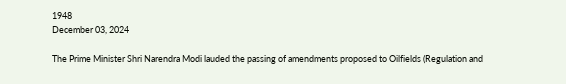1948
December 03, 2024

The Prime Minister Shri Narendra Modi lauded the passing of amendments proposed to Oilfields (Regulation and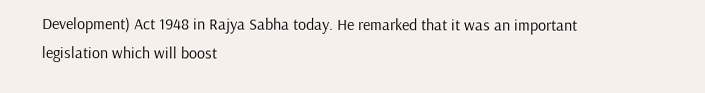Development) Act 1948 in Rajya Sabha today. He remarked that it was an important legislation which will boost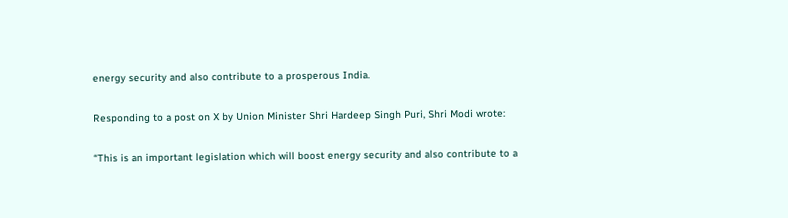energy security and also contribute to a prosperous India.

Responding to a post on X by Union Minister Shri Hardeep Singh Puri, Shri Modi wrote:

“This is an important legislation which will boost energy security and also contribute to a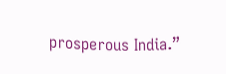prosperous India.”